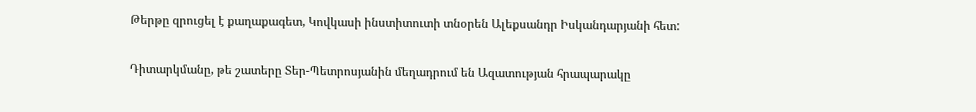Թերթը զրուցել է քաղաքագետ, Կովկասի ինստիտուտի տնօրեն Ալեքսանդր Իսկանդարյանի հետ:

Դիտարկմանը, թե շատերը Տեր-Պետրոսյանին մեղադրում են Ազատության հրապարակը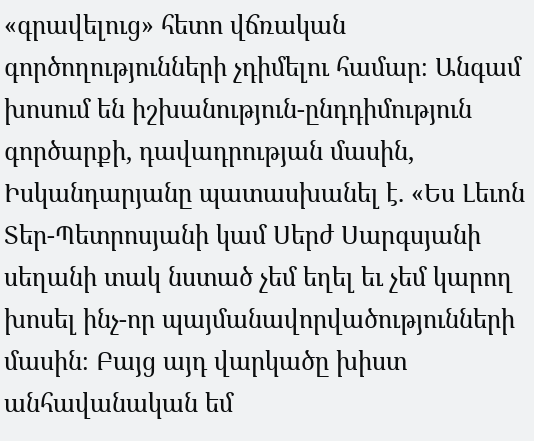«գրավելուց» հետո վճռական գործողությունների չդիմելու համար։ Անգամ խոսում են իշխանություն-ընդդիմություն գործարքի, դավադրության մասին, Իսկանդարյանը պատասխանել է. «Ես Լեւոն Տեր-Պետրոսյանի կամ Սերժ Սարգսյանի սեղանի տակ նստած չեմ եղել եւ չեմ կարող խոսել ինչ-որ պայմանավորվածությունների մասին։ Բայց այդ վարկածը խիստ անհավանական եմ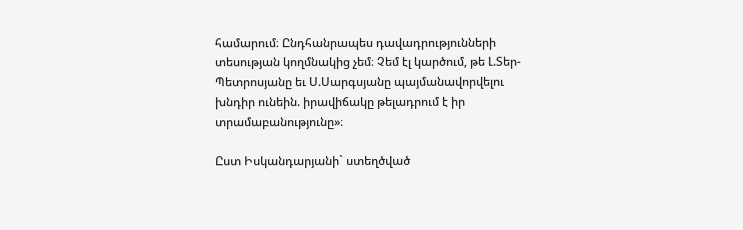համարում։ Ընդհանրապես դավադրությունների տեսության կողմնակից չեմ։ Չեմ էլ կարծում, թե Լ.Տեր-Պետրոսյանը եւ Ս.Սարգսյանը պայմանավորվելու խնդիր ունեին. իրավիճակը թելադրում է իր տրամաբանությունը»։

Ըստ Իսկանդարյանի` ստեղծված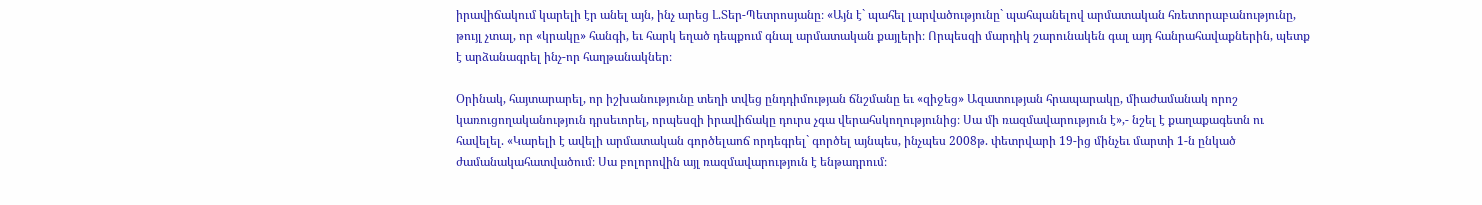իրավիճակում կարելի էր անել այն, ինչ արեց Լ.Տեր-Պետրոսյանը։ «Այն է` պահել լարվածությունը` պահպանելով արմատական հռետորաբանությունը, թույլ չտալ, որ «կրակը» հանգի, եւ հարկ եղած դեպքում գնալ արմատական քայլերի։ Որպեսզի մարդիկ շարունակեն գալ այդ հանրահավաքներին, պետք է արձանագրել ինչ-որ հաղթանակներ։

Օրինակ, հայտարարել, որ իշխանությունը տեղի տվեց ընդդիմության ճնշմանը եւ «զիջեց» Ազատության հրապարակը, միաժամանակ որոշ կառուցողականություն դրսեւորել, որպեսզի իրավիճակը դուրս չգա վերահսկողությունից։ Սա մի ռազմավարություն է»,- նշել է քաղաքագետն ու հավելել. «Կարելի է ավելի արմատական գործելաոճ որդեգրել` գործել այնպես, ինչպես 2008թ. փետրվարի 19-ից մինչեւ մարտի 1-ն ընկած ժամանակահատվածում։ Սա բոլորովին այլ ռազմավարություն է ենթադրում։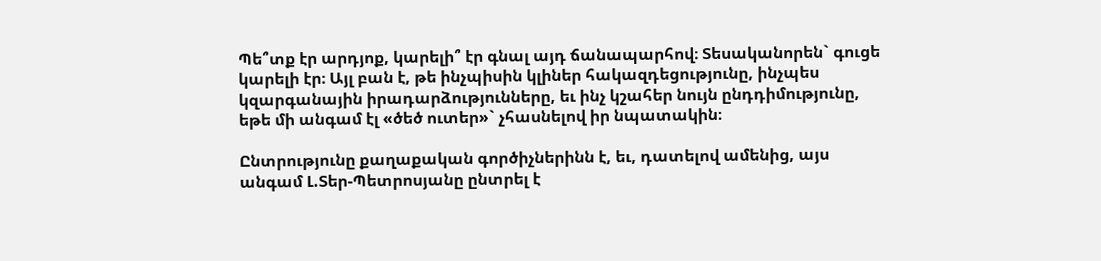Պե՞տք էր արդյոք, կարելի՞ էր գնալ այդ ճանապարհով։ Տեսականորեն` գուցե կարելի էր։ Այլ բան է, թե ինչպիսին կլիներ հակազդեցությունը, ինչպես կզարգանային իրադարձությունները, եւ ինչ կշահեր նույն ընդդիմությունը, եթե մի անգամ էլ «ծեծ ուտեր»` չհասնելով իր նպատակին։

Ընտրությունը քաղաքական գործիչներինն է, եւ, դատելով ամենից, այս անգամ Լ.Տեր-Պետրոսյանը ընտրել է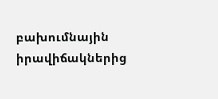բախումնային իրավիճակներից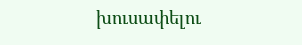խուսափելու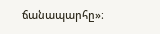ճանապարհը»։